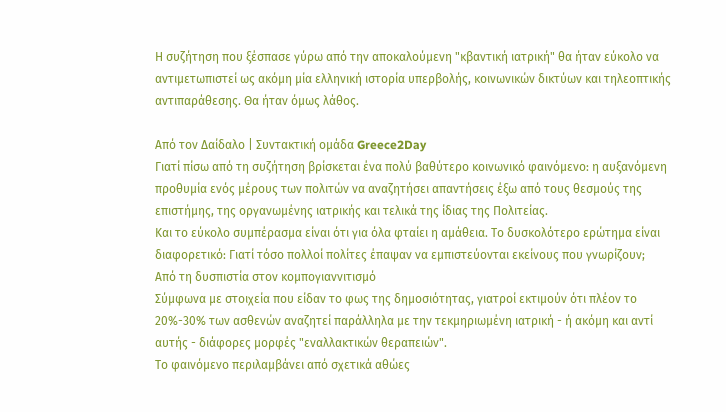Η συζήτηση που ξέσπασε γύρω από την αποκαλούμενη "κβαντική ιατρική" θα ήταν εύκολο να αντιμετωπιστεί ως ακόμη μία ελληνική ιστορία υπερβολής, κοινωνικών δικτύων και τηλεοπτικής αντιπαράθεσης. Θα ήταν όμως λάθος.

Από τον Δαίδαλο | Συντακτική ομάδα Greece2Day
Γιατί πίσω από τη συζήτηση βρίσκεται ένα πολύ βαθύτερο κοινωνικό φαινόμενο: η αυξανόμενη προθυμία ενός μέρους των πολιτών να αναζητήσει απαντήσεις έξω από τους θεσμούς της επιστήμης, της οργανωμένης ιατρικής και τελικά της ίδιας της Πολιτείας.
Και το εύκολο συμπέρασμα είναι ότι για όλα φταίει η αμάθεια. Το δυσκολότερο ερώτημα είναι διαφορετικό: Γιατί τόσο πολλοί πολίτες έπαψαν να εμπιστεύονται εκείνους που γνωρίζουν;
Από τη δυσπιστία στον κομπογιαννιτισμό
Σύμφωνα με στοιχεία που είδαν το φως της δημοσιότητας, γιατροί εκτιμούν ότι πλέον το 20%-30% των ασθενών αναζητεί παράλληλα με την τεκμηριωμένη ιατρική - ή ακόμη και αντί αυτής - διάφορες μορφές "εναλλακτικών θεραπειών".
Το φαινόμενο περιλαμβάνει από σχετικά αθώες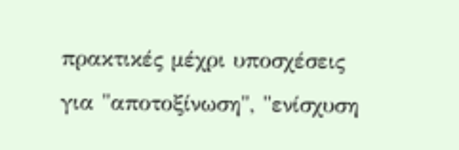πρακτικές μέχρι υποσχέσεις για "αποτοξίνωση", "ενίσχυση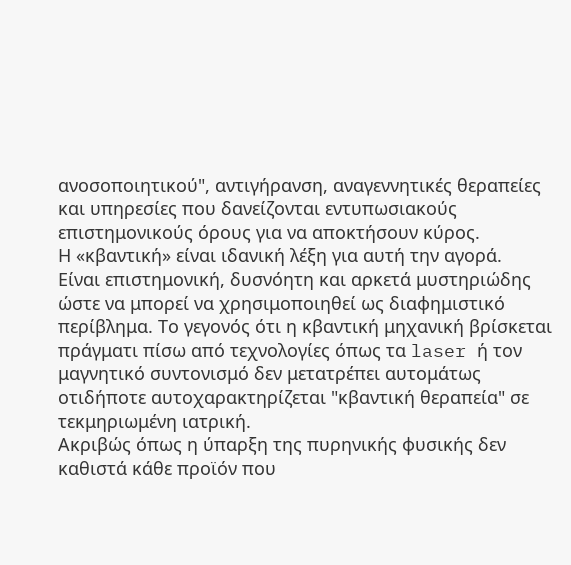ανοσοποιητικού", αντιγήρανση, αναγεννητικές θεραπείες και υπηρεσίες που δανείζονται εντυπωσιακούς επιστημονικούς όρους για να αποκτήσουν κύρος.
Η «κβαντική» είναι ιδανική λέξη για αυτή την αγορά.
Είναι επιστημονική, δυσνόητη και αρκετά μυστηριώδης ώστε να μπορεί να χρησιμοποιηθεί ως διαφημιστικό περίβλημα. Το γεγονός ότι η κβαντική μηχανική βρίσκεται πράγματι πίσω από τεχνολογίες όπως τα laser ή τον μαγνητικό συντονισμό δεν μετατρέπει αυτομάτως οτιδήποτε αυτοχαρακτηρίζεται "κβαντική θεραπεία" σε τεκμηριωμένη ιατρική.
Ακριβώς όπως η ύπαρξη της πυρηνικής φυσικής δεν καθιστά κάθε προϊόν που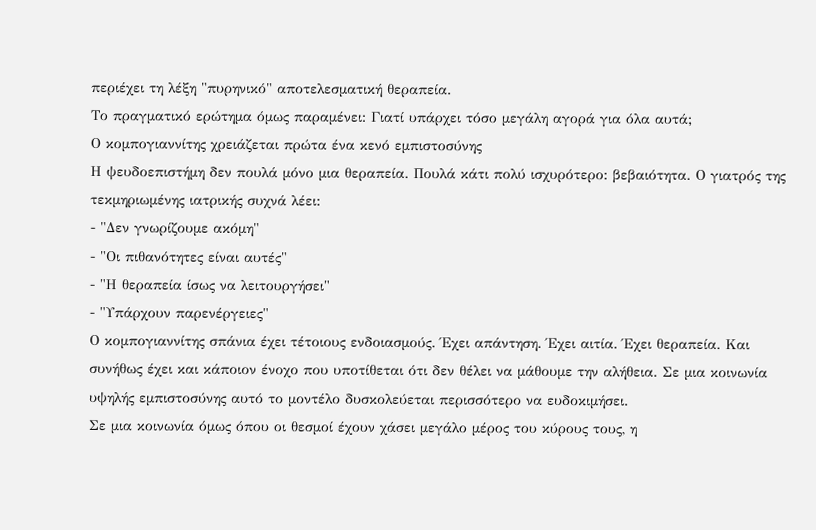περιέχει τη λέξη "πυρηνικό" αποτελεσματική θεραπεία.
Το πραγματικό ερώτημα όμως παραμένει: Γιατί υπάρχει τόσο μεγάλη αγορά για όλα αυτά;
Ο κομπογιαννίτης χρειάζεται πρώτα ένα κενό εμπιστοσύνης
Η ψευδοεπιστήμη δεν πουλά μόνο μια θεραπεία. Πουλά κάτι πολύ ισχυρότερο: βεβαιότητα. Ο γιατρός της τεκμηριωμένης ιατρικής συχνά λέει:
- "Δεν γνωρίζουμε ακόμη"
- "Οι πιθανότητες είναι αυτές"
- "Η θεραπεία ίσως να λειτουργήσει"
- "Υπάρχουν παρενέργειες"
Ο κομπογιαννίτης σπάνια έχει τέτοιους ενδοιασμούς. Έχει απάντηση. Έχει αιτία. Έχει θεραπεία. Και συνήθως έχει και κάποιον ένοχο που υποτίθεται ότι δεν θέλει να μάθουμε την αλήθεια. Σε μια κοινωνία υψηλής εμπιστοσύνης αυτό το μοντέλο δυσκολεύεται περισσότερο να ευδοκιμήσει.
Σε μια κοινωνία όμως όπου οι θεσμοί έχουν χάσει μεγάλο μέρος του κύρους τους, η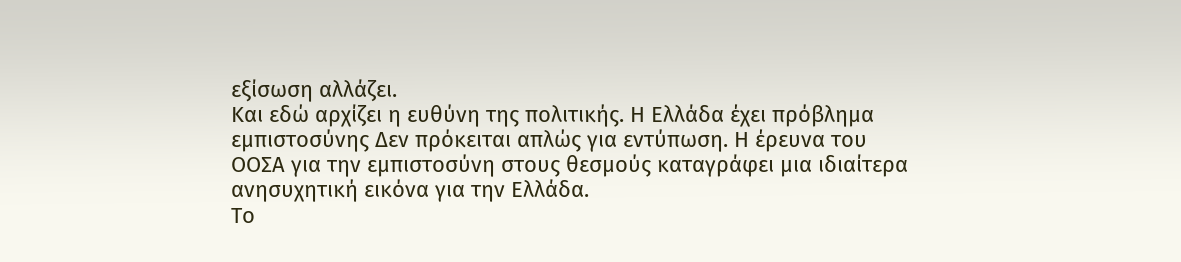εξίσωση αλλάζει.
Και εδώ αρχίζει η ευθύνη της πολιτικής. Η Ελλάδα έχει πρόβλημα εμπιστοσύνης Δεν πρόκειται απλώς για εντύπωση. Η έρευνα του ΟΟΣΑ για την εμπιστοσύνη στους θεσμούς καταγράφει μια ιδιαίτερα ανησυχητική εικόνα για την Ελλάδα.
Το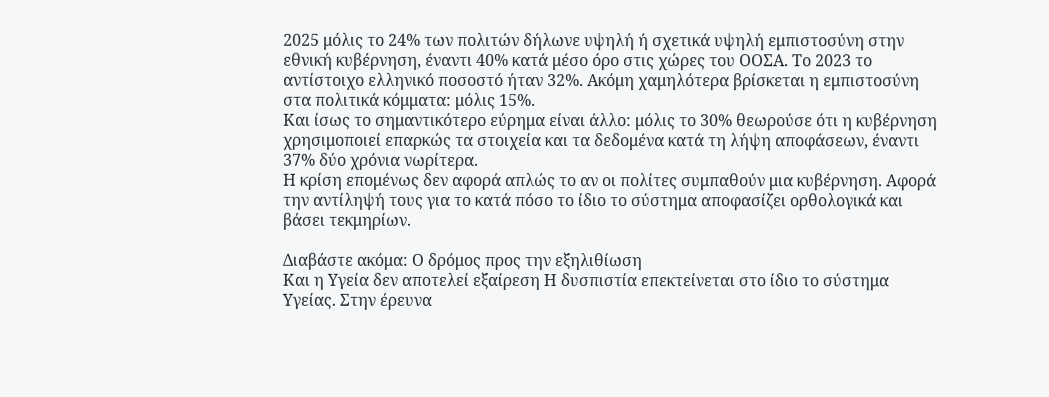2025 μόλις το 24% των πολιτών δήλωνε υψηλή ή σχετικά υψηλή εμπιστοσύνη στην εθνική κυβέρνηση, έναντι 40% κατά μέσο όρο στις χώρες του ΟΟΣΑ. Το 2023 το αντίστοιχο ελληνικό ποσοστό ήταν 32%. Ακόμη χαμηλότερα βρίσκεται η εμπιστοσύνη στα πολιτικά κόμματα: μόλις 15%.
Και ίσως το σημαντικότερο εύρημα είναι άλλο: μόλις το 30% θεωρούσε ότι η κυβέρνηση χρησιμοποιεί επαρκώς τα στοιχεία και τα δεδομένα κατά τη λήψη αποφάσεων, έναντι 37% δύο χρόνια νωρίτερα.
Η κρίση επομένως δεν αφορά απλώς το αν οι πολίτες συμπαθούν μια κυβέρνηση. Αφορά την αντίληψή τους για το κατά πόσο το ίδιο το σύστημα αποφασίζει ορθολογικά και βάσει τεκμηρίων.

Διαβάστε ακόμα: Ο δρόμος προς την εξηλιθίωση
Και η Υγεία δεν αποτελεί εξαίρεση Η δυσπιστία επεκτείνεται στο ίδιο το σύστημα Υγείας. Στην έρευνα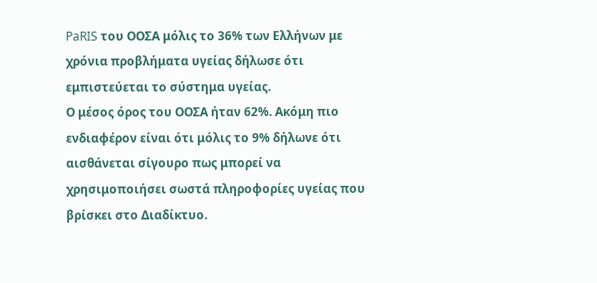PaRIS του ΟΟΣΑ μόλις το 36% των Ελλήνων με χρόνια προβλήματα υγείας δήλωσε ότι εμπιστεύεται το σύστημα υγείας.
Ο μέσος όρος του ΟΟΣΑ ήταν 62%. Ακόμη πιο ενδιαφέρον είναι ότι μόλις το 9% δήλωνε ότι αισθάνεται σίγουρο πως μπορεί να χρησιμοποιήσει σωστά πληροφορίες υγείας που βρίσκει στο Διαδίκτυο.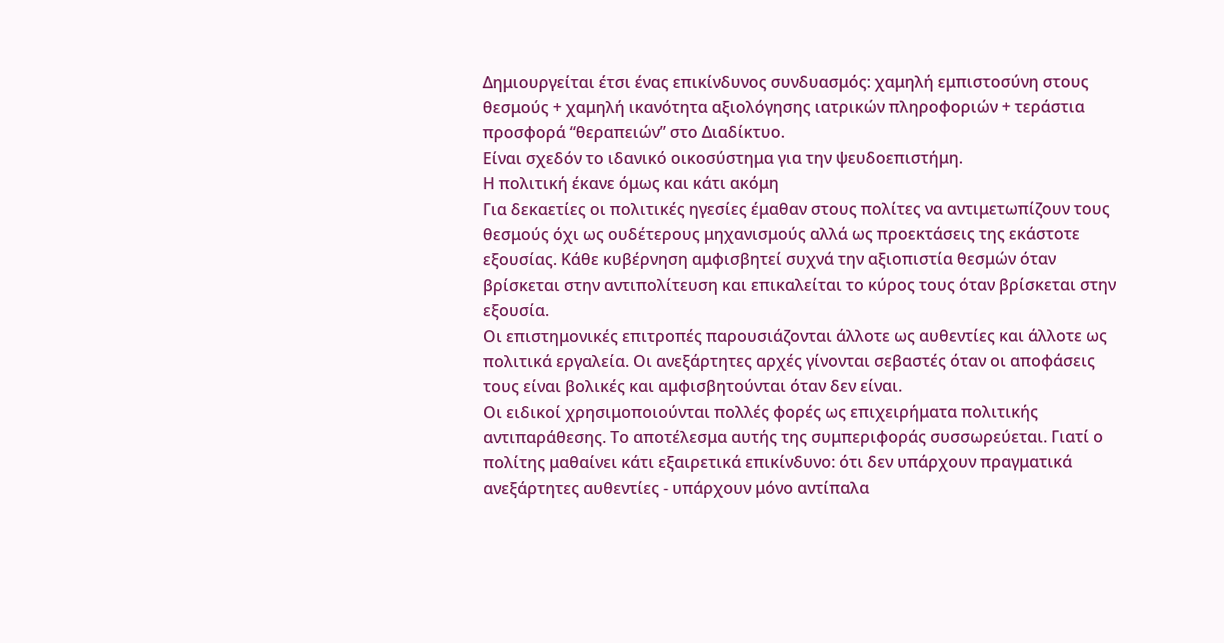Δημιουργείται έτσι ένας επικίνδυνος συνδυασμός: χαμηλή εμπιστοσύνη στους θεσμούς + χαμηλή ικανότητα αξιολόγησης ιατρικών πληροφοριών + τεράστια προσφορά “θεραπειών” στο Διαδίκτυο.
Είναι σχεδόν το ιδανικό οικοσύστημα για την ψευδοεπιστήμη.
Η πολιτική έκανε όμως και κάτι ακόμη
Για δεκαετίες οι πολιτικές ηγεσίες έμαθαν στους πολίτες να αντιμετωπίζουν τους θεσμούς όχι ως ουδέτερους μηχανισμούς αλλά ως προεκτάσεις της εκάστοτε εξουσίας. Κάθε κυβέρνηση αμφισβητεί συχνά την αξιοπιστία θεσμών όταν βρίσκεται στην αντιπολίτευση και επικαλείται το κύρος τους όταν βρίσκεται στην εξουσία.
Οι επιστημονικές επιτροπές παρουσιάζονται άλλοτε ως αυθεντίες και άλλοτε ως πολιτικά εργαλεία. Οι ανεξάρτητες αρχές γίνονται σεβαστές όταν οι αποφάσεις τους είναι βολικές και αμφισβητούνται όταν δεν είναι.
Οι ειδικοί χρησιμοποιούνται πολλές φορές ως επιχειρήματα πολιτικής αντιπαράθεσης. Το αποτέλεσμα αυτής της συμπεριφοράς συσσωρεύεται. Γιατί ο πολίτης μαθαίνει κάτι εξαιρετικά επικίνδυνο: ότι δεν υπάρχουν πραγματικά ανεξάρτητες αυθεντίες - υπάρχουν μόνο αντίπαλα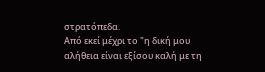στρατόπεδα.
Από εκεί μέχρι το "η δική μου αλήθεια είναι εξίσου καλή με τη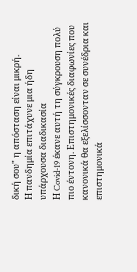δική σου" η απόσταση είναι μικρή.
Η πανδημία επιτάχυνε μια ήδη υπάρχουσα διαδικασία
Η Covid-19 έκανε αυτή τη σύγκρουση πολύ πιο έντονη. Επιστημονικές διαφωνίες που κανονικά θα εξελίσσονταν σε συνέδρια και επιστημονικά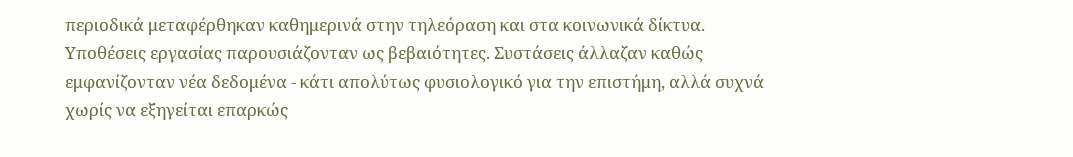περιοδικά μεταφέρθηκαν καθημερινά στην τηλεόραση και στα κοινωνικά δίκτυα.
Υποθέσεις εργασίας παρουσιάζονταν ως βεβαιότητες. Συστάσεις άλλαζαν καθώς εμφανίζονταν νέα δεδομένα - κάτι απολύτως φυσιολογικό για την επιστήμη, αλλά συχνά χωρίς να εξηγείται επαρκώς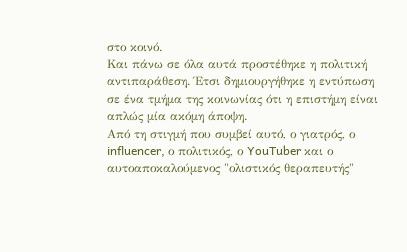στο κοινό.
Και πάνω σε όλα αυτά προστέθηκε η πολιτική αντιπαράθεση. Έτσι δημιουργήθηκε η εντύπωση σε ένα τμήμα της κοινωνίας ότι η επιστήμη είναι απλώς μία ακόμη άποψη.
Από τη στιγμή που συμβεί αυτό, ο γιατρός, ο influencer, ο πολιτικός, ο YouTuber και ο αυτοαποκαλούμενος "ολιστικός θεραπευτής"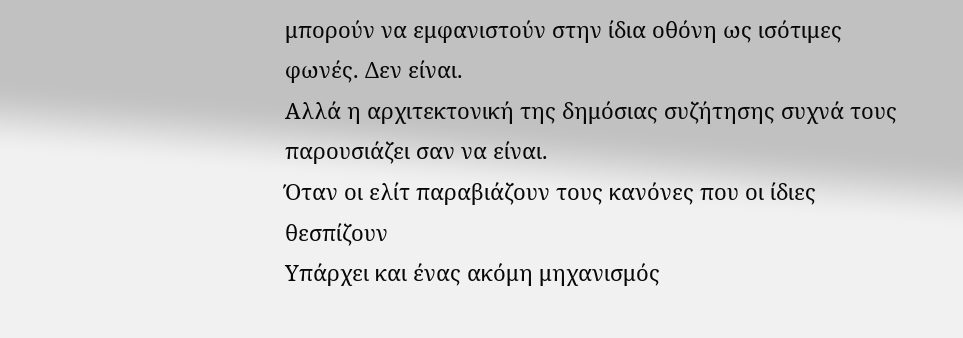μπορούν να εμφανιστούν στην ίδια οθόνη ως ισότιμες φωνές. Δεν είναι.
Αλλά η αρχιτεκτονική της δημόσιας συζήτησης συχνά τους παρουσιάζει σαν να είναι.
Όταν οι ελίτ παραβιάζουν τους κανόνες που οι ίδιες θεσπίζουν
Υπάρχει και ένας ακόμη μηχανισμός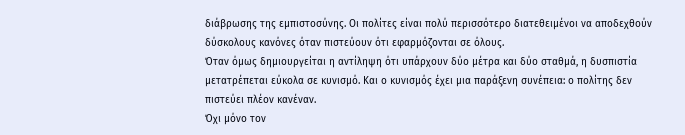διάβρωσης της εμπιστοσύνης. Οι πολίτες είναι πολύ περισσότερο διατεθειμένοι να αποδεχθούν δύσκολους κανόνες όταν πιστεύουν ότι εφαρμόζονται σε όλους.
Όταν όμως δημιουργείται η αντίληψη ότι υπάρχουν δύο μέτρα και δύο σταθμά, η δυσπιστία μετατρέπεται εύκολα σε κυνισμό. Και ο κυνισμός έχει μια παράξενη συνέπεια: ο πολίτης δεν πιστεύει πλέον κανέναν.
Όχι μόνο τον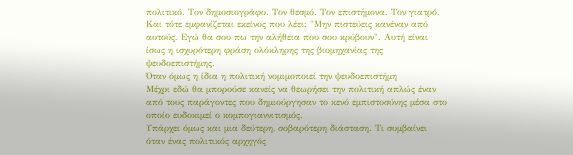πολιτικό. Τον δημοσιογράφο. Τον θεσμό. Τον επιστήμονα. Τον γιατρό.
Και τότε εμφανίζεται εκείνος που λέει: "Μην πιστεύεις κανέναν από αυτούς. Εγώ θα σου πω την αλήθεια που σου κρύβουν". Αυτή είναι ίσως η ισχυρότερη φράση ολόκληρης της βιομηχανίας της ψευδοεπιστήμης.
Όταν όμως η ίδια η πολιτική νομιμοποιεί την ψευδοεπιστήμη
Μέχρι εδώ θα μπορούσε κανείς να θεωρήσει την πολιτική απλώς έναν από τους παράγοντες που δημιούργησαν το κενό εμπιστοσύνης μέσα στο οποίο ευδοκιμεί ο κομπογιαννιτισμός.
Υπάρχει όμως και μια δεύτερη, σοβαρότερη διάσταση. Τι συμβαίνει όταν ένας πολιτικός αρχηγός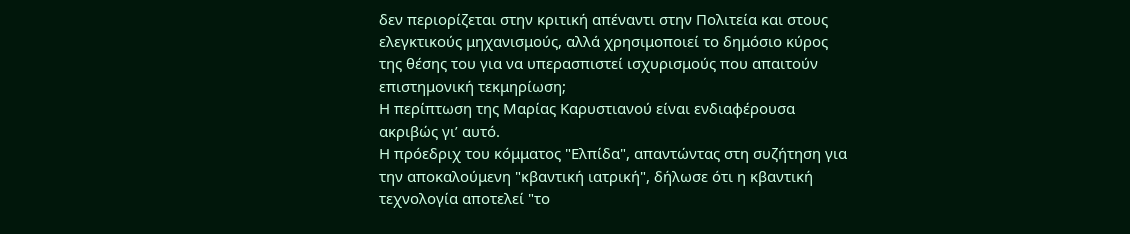δεν περιορίζεται στην κριτική απέναντι στην Πολιτεία και στους ελεγκτικούς μηχανισμούς, αλλά χρησιμοποιεί το δημόσιο κύρος της θέσης του για να υπερασπιστεί ισχυρισμούς που απαιτούν επιστημονική τεκμηρίωση;
Η περίπτωση της Μαρίας Καρυστιανού είναι ενδιαφέρουσα ακριβώς γι’ αυτό.
Η πρόεδριχ του κόμματος "Ελπίδα", απαντώντας στη συζήτηση για την αποκαλούμενη "κβαντική ιατρική", δήλωσε ότι η κβαντική τεχνολογία αποτελεί "το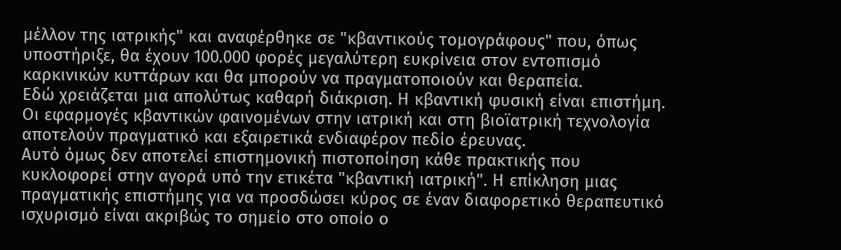μέλλον της ιατρικής" και αναφέρθηκε σε "κβαντικούς τομογράφους" που, όπως υποστήριξε, θα έχουν 100.000 φορές μεγαλύτερη ευκρίνεια στον εντοπισμό καρκινικών κυττάρων και θα μπορούν να πραγματοποιούν και θεραπεία.
Εδώ χρειάζεται μια απολύτως καθαρή διάκριση. Η κβαντική φυσική είναι επιστήμη. Οι εφαρμογές κβαντικών φαινομένων στην ιατρική και στη βιοϊατρική τεχνολογία αποτελούν πραγματικό και εξαιρετικά ενδιαφέρον πεδίο έρευνας.
Αυτό όμως δεν αποτελεί επιστημονική πιστοποίηση κάθε πρακτικής που κυκλοφορεί στην αγορά υπό την ετικέτα "κβαντική ιατρική". Η επίκληση μιας πραγματικής επιστήμης για να προσδώσει κύρος σε έναν διαφορετικό θεραπευτικό ισχυρισμό είναι ακριβώς το σημείο στο οποίο ο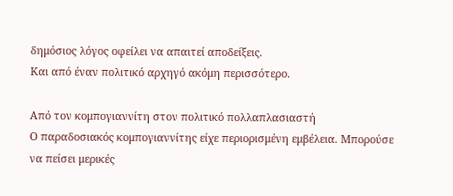δημόσιος λόγος οφείλει να απαιτεί αποδείξεις.
Και από έναν πολιτικό αρχηγό ακόμη περισσότερο.

Από τον κομπογιαννίτη στον πολιτικό πολλαπλασιαστή
Ο παραδοσιακός κομπογιαννίτης είχε περιορισμένη εμβέλεια. Μπορούσε να πείσει μερικές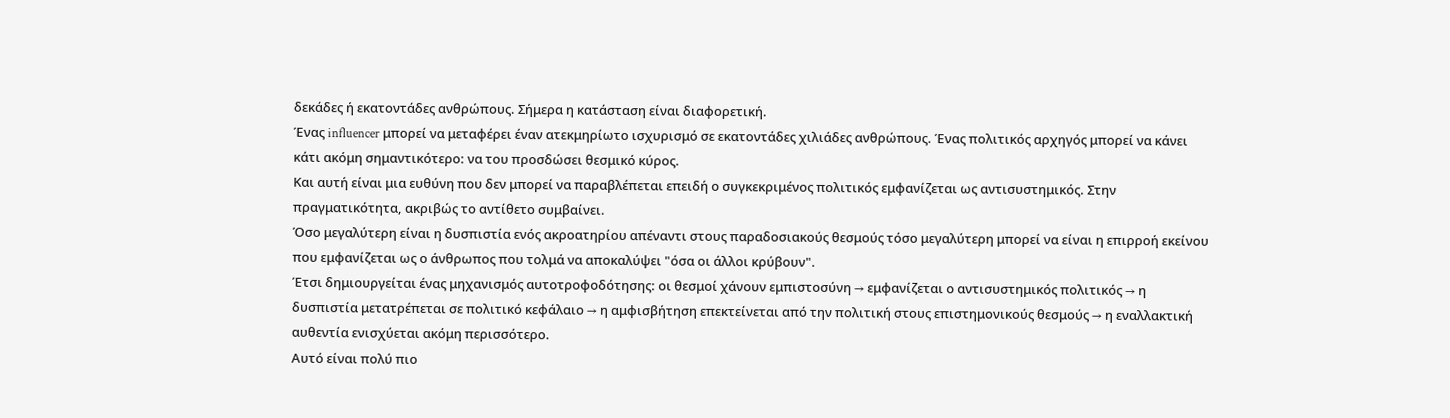δεκάδες ή εκατοντάδες ανθρώπους. Σήμερα η κατάσταση είναι διαφορετική.
Ένας influencer μπορεί να μεταφέρει έναν ατεκμηρίωτο ισχυρισμό σε εκατοντάδες χιλιάδες ανθρώπους. Ένας πολιτικός αρχηγός μπορεί να κάνει κάτι ακόμη σημαντικότερο: να του προσδώσει θεσμικό κύρος.
Και αυτή είναι μια ευθύνη που δεν μπορεί να παραβλέπεται επειδή ο συγκεκριμένος πολιτικός εμφανίζεται ως αντισυστημικός. Στην πραγματικότητα, ακριβώς το αντίθετο συμβαίνει.
Όσο μεγαλύτερη είναι η δυσπιστία ενός ακροατηρίου απέναντι στους παραδοσιακούς θεσμούς τόσο μεγαλύτερη μπορεί να είναι η επιρροή εκείνου που εμφανίζεται ως ο άνθρωπος που τολμά να αποκαλύψει "όσα οι άλλοι κρύβουν".
Έτσι δημιουργείται ένας μηχανισμός αυτοτροφοδότησης: οι θεσμοί χάνουν εμπιστοσύνη → εμφανίζεται ο αντισυστημικός πολιτικός → η δυσπιστία μετατρέπεται σε πολιτικό κεφάλαιο → η αμφισβήτηση επεκτείνεται από την πολιτική στους επιστημονικούς θεσμούς → η εναλλακτική αυθεντία ενισχύεται ακόμη περισσότερο.
Αυτό είναι πολύ πιο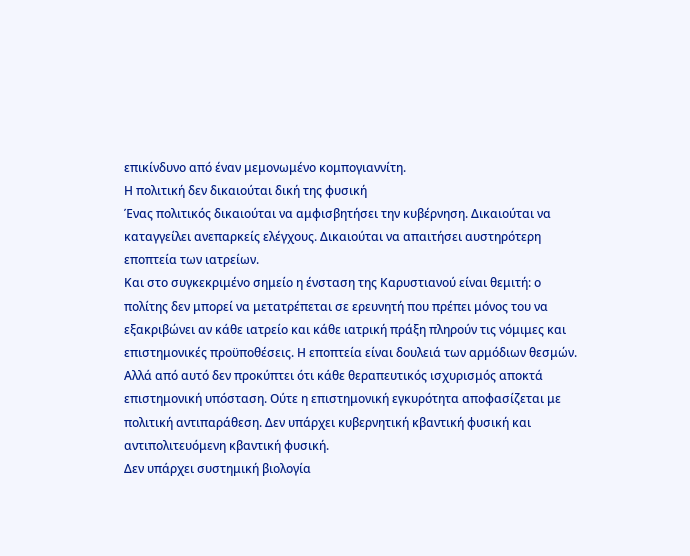επικίνδυνο από έναν μεμονωμένο κομπογιαννίτη.
Η πολιτική δεν δικαιούται δική της φυσική
Ένας πολιτικός δικαιούται να αμφισβητήσει την κυβέρνηση. Δικαιούται να καταγγείλει ανεπαρκείς ελέγχους. Δικαιούται να απαιτήσει αυστηρότερη εποπτεία των ιατρείων.
Και στο συγκεκριμένο σημείο η ένσταση της Καρυστιανού είναι θεμιτή: ο πολίτης δεν μπορεί να μετατρέπεται σε ερευνητή που πρέπει μόνος του να εξακριβώνει αν κάθε ιατρείο και κάθε ιατρική πράξη πληρούν τις νόμιμες και επιστημονικές προϋποθέσεις. Η εποπτεία είναι δουλειά των αρμόδιων θεσμών.
Αλλά από αυτό δεν προκύπτει ότι κάθε θεραπευτικός ισχυρισμός αποκτά επιστημονική υπόσταση. Ούτε η επιστημονική εγκυρότητα αποφασίζεται με πολιτική αντιπαράθεση. Δεν υπάρχει κυβερνητική κβαντική φυσική και αντιπολιτευόμενη κβαντική φυσική.
Δεν υπάρχει συστημική βιολογία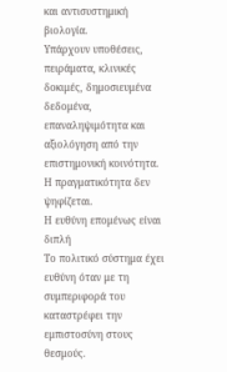και αντισυστημική βιολογία.
Υπάρχουν υποθέσεις, πειράματα, κλινικές δοκιμές, δημοσιευμένα δεδομένα, επαναληψιμότητα και αξιολόγηση από την επιστημονική κοινότητα.
Η πραγματικότητα δεν ψηφίζεται.
Η ευθύνη επομένως είναι διπλή
Το πολιτικό σύστημα έχει ευθύνη όταν με τη συμπεριφορά του καταστρέφει την εμπιστοσύνη στους θεσμούς.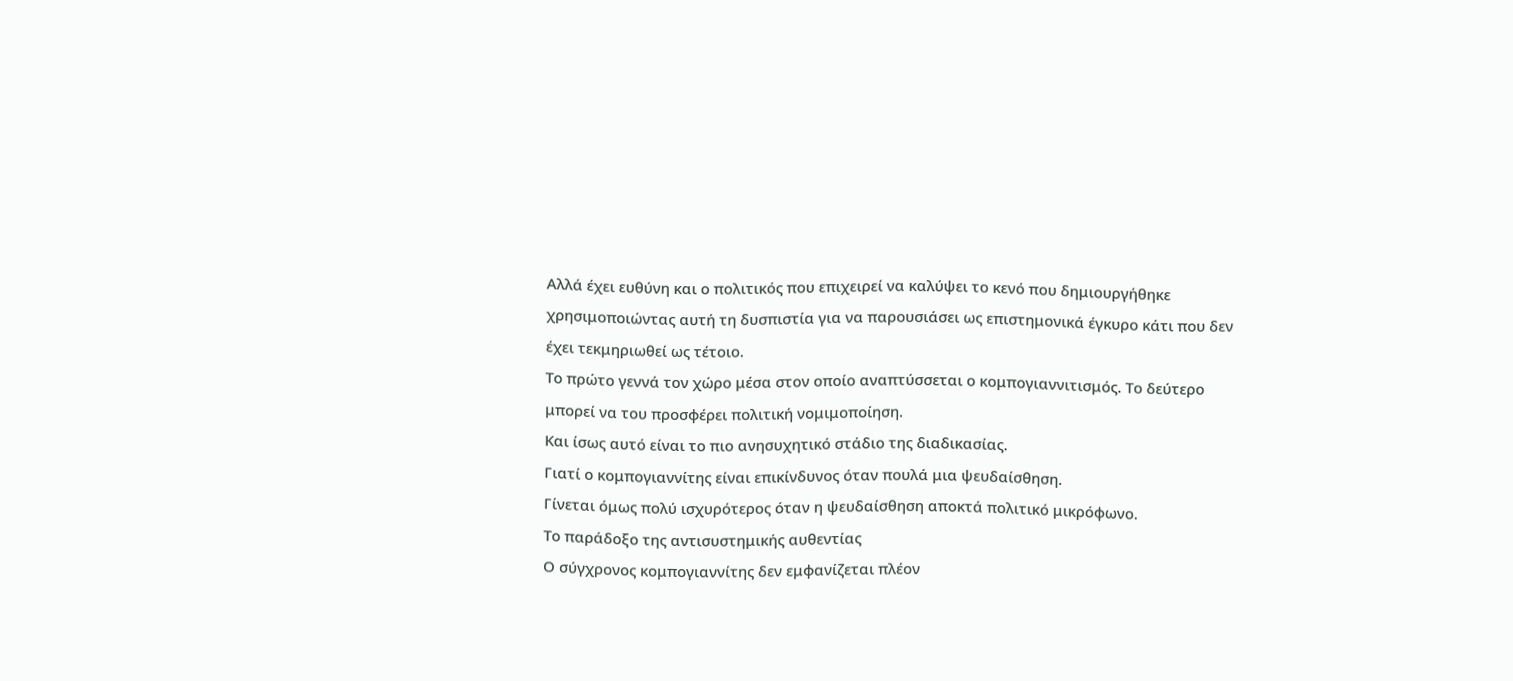Αλλά έχει ευθύνη και ο πολιτικός που επιχειρεί να καλύψει το κενό που δημιουργήθηκε χρησιμοποιώντας αυτή τη δυσπιστία για να παρουσιάσει ως επιστημονικά έγκυρο κάτι που δεν έχει τεκμηριωθεί ως τέτοιο.
Το πρώτο γεννά τον χώρο μέσα στον οποίο αναπτύσσεται ο κομπογιαννιτισμός. Το δεύτερο μπορεί να του προσφέρει πολιτική νομιμοποίηση.
Και ίσως αυτό είναι το πιο ανησυχητικό στάδιο της διαδικασίας.
Γιατί ο κομπογιαννίτης είναι επικίνδυνος όταν πουλά μια ψευδαίσθηση.
Γίνεται όμως πολύ ισχυρότερος όταν η ψευδαίσθηση αποκτά πολιτικό μικρόφωνο.
Το παράδοξο της αντισυστημικής αυθεντίας
Ο σύγχρονος κομπογιαννίτης δεν εμφανίζεται πλέον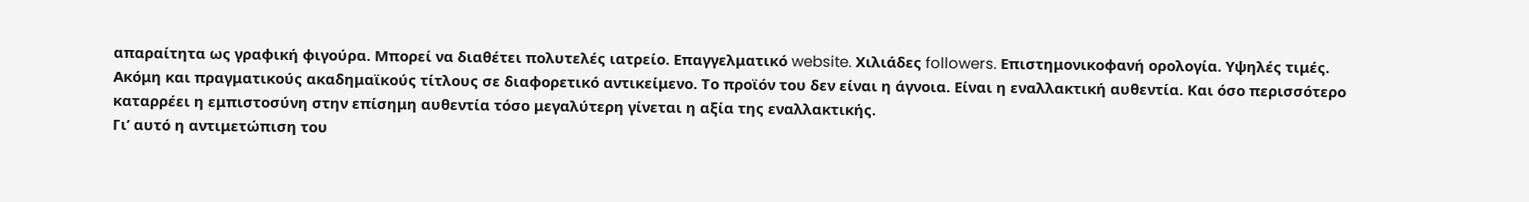απαραίτητα ως γραφική φιγούρα. Μπορεί να διαθέτει πολυτελές ιατρείο. Επαγγελματικό website. Χιλιάδες followers. Επιστημονικοφανή ορολογία. Υψηλές τιμές.
Ακόμη και πραγματικούς ακαδημαϊκούς τίτλους σε διαφορετικό αντικείμενο. Το προϊόν του δεν είναι η άγνοια. Είναι η εναλλακτική αυθεντία. Και όσο περισσότερο καταρρέει η εμπιστοσύνη στην επίσημη αυθεντία τόσο μεγαλύτερη γίνεται η αξία της εναλλακτικής.
Γι’ αυτό η αντιμετώπιση του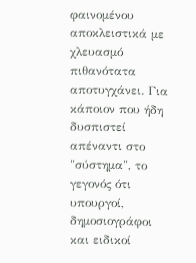φαινομένου αποκλειστικά με χλευασμό πιθανότατα αποτυγχάνει. Για κάποιον που ήδη δυσπιστεί απέναντι στο "σύστημα", το γεγονός ότι υπουργοί, δημοσιογράφοι και ειδικοί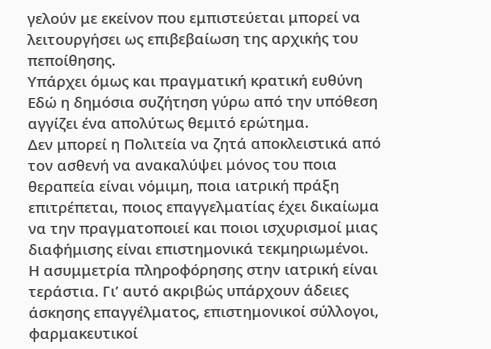γελούν με εκείνον που εμπιστεύεται μπορεί να λειτουργήσει ως επιβεβαίωση της αρχικής του πεποίθησης.
Υπάρχει όμως και πραγματική κρατική ευθύνη
Εδώ η δημόσια συζήτηση γύρω από την υπόθεση αγγίζει ένα απολύτως θεμιτό ερώτημα.
Δεν μπορεί η Πολιτεία να ζητά αποκλειστικά από τον ασθενή να ανακαλύψει μόνος του ποια θεραπεία είναι νόμιμη, ποια ιατρική πράξη επιτρέπεται, ποιος επαγγελματίας έχει δικαίωμα να την πραγματοποιεί και ποιοι ισχυρισμοί μιας διαφήμισης είναι επιστημονικά τεκμηριωμένοι.
Η ασυμμετρία πληροφόρησης στην ιατρική είναι τεράστια. Γι’ αυτό ακριβώς υπάρχουν άδειες άσκησης επαγγέλματος, επιστημονικοί σύλλογοι, φαρμακευτικοί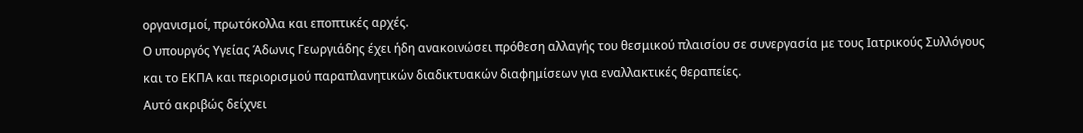οργανισμοί, πρωτόκολλα και εποπτικές αρχές.
Ο υπουργός Υγείας Άδωνις Γεωργιάδης έχει ήδη ανακοινώσει πρόθεση αλλαγής του θεσμικού πλαισίου σε συνεργασία με τους Ιατρικούς Συλλόγους και το ΕΚΠΑ και περιορισμού παραπλανητικών διαδικτυακών διαφημίσεων για εναλλακτικές θεραπείες.
Αυτό ακριβώς δείχνει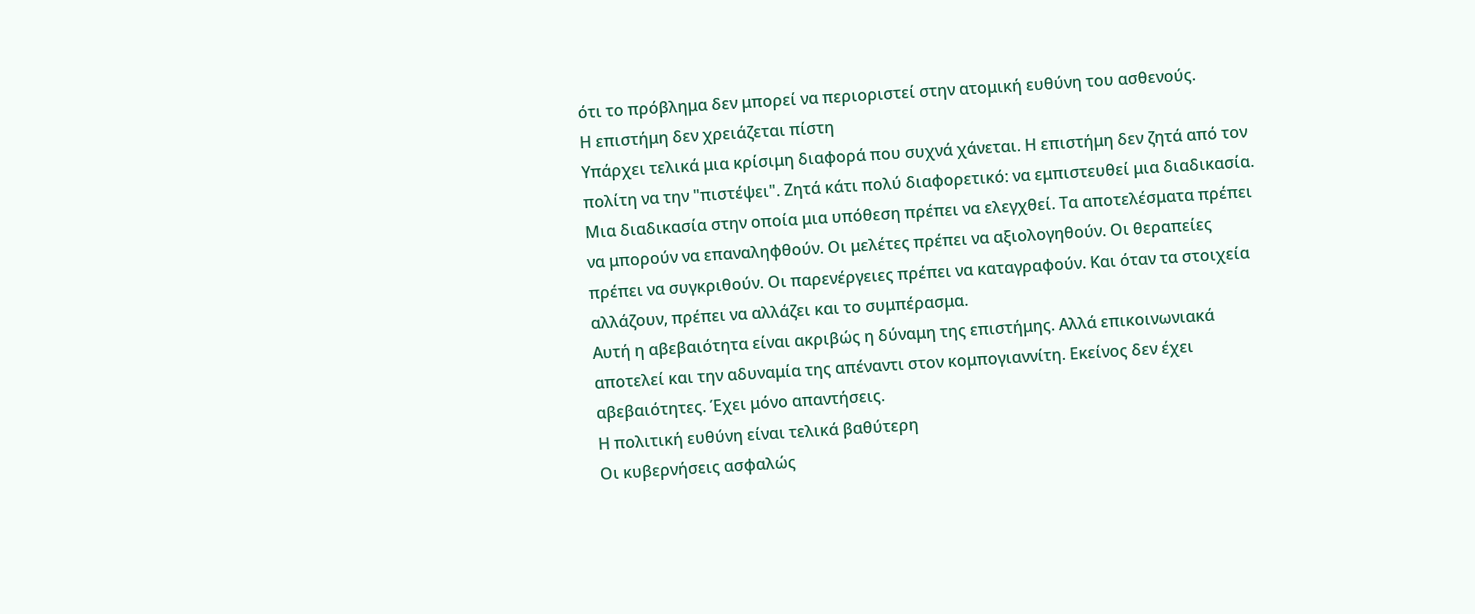ότι το πρόβλημα δεν μπορεί να περιοριστεί στην ατομική ευθύνη του ασθενούς.
Η επιστήμη δεν χρειάζεται πίστη
Υπάρχει τελικά μια κρίσιμη διαφορά που συχνά χάνεται. Η επιστήμη δεν ζητά από τον πολίτη να την "πιστέψει". Ζητά κάτι πολύ διαφορετικό: να εμπιστευθεί μια διαδικασία.
Μια διαδικασία στην οποία μια υπόθεση πρέπει να ελεγχθεί. Τα αποτελέσματα πρέπει να μπορούν να επαναληφθούν. Οι μελέτες πρέπει να αξιολογηθούν. Οι θεραπείες πρέπει να συγκριθούν. Οι παρενέργειες πρέπει να καταγραφούν. Και όταν τα στοιχεία αλλάζουν, πρέπει να αλλάζει και το συμπέρασμα.
Αυτή η αβεβαιότητα είναι ακριβώς η δύναμη της επιστήμης. Αλλά επικοινωνιακά αποτελεί και την αδυναμία της απέναντι στον κομπογιαννίτη. Εκείνος δεν έχει αβεβαιότητες. Έχει μόνο απαντήσεις.
Η πολιτική ευθύνη είναι τελικά βαθύτερη
Οι κυβερνήσεις ασφαλώς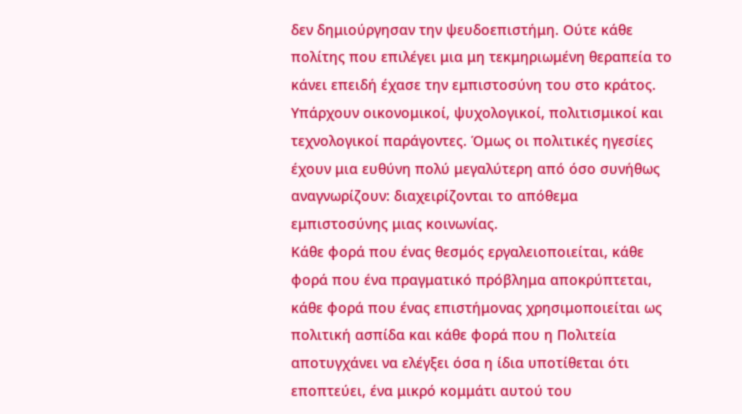δεν δημιούργησαν την ψευδοεπιστήμη. Ούτε κάθε πολίτης που επιλέγει μια μη τεκμηριωμένη θεραπεία το κάνει επειδή έχασε την εμπιστοσύνη του στο κράτος.
Υπάρχουν οικονομικοί, ψυχολογικοί, πολιτισμικοί και τεχνολογικοί παράγοντες. Όμως οι πολιτικές ηγεσίες έχουν μια ευθύνη πολύ μεγαλύτερη από όσο συνήθως αναγνωρίζουν: διαχειρίζονται το απόθεμα εμπιστοσύνης μιας κοινωνίας.
Κάθε φορά που ένας θεσμός εργαλειοποιείται, κάθε φορά που ένα πραγματικό πρόβλημα αποκρύπτεται, κάθε φορά που ένας επιστήμονας χρησιμοποιείται ως πολιτική ασπίδα και κάθε φορά που η Πολιτεία αποτυγχάνει να ελέγξει όσα η ίδια υποτίθεται ότι εποπτεύει, ένα μικρό κομμάτι αυτού του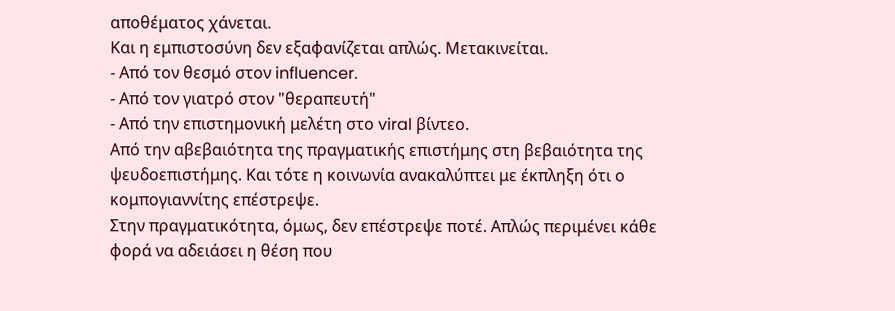αποθέματος χάνεται.
Και η εμπιστοσύνη δεν εξαφανίζεται απλώς. Μετακινείται.
- Από τον θεσμό στον influencer.
- Από τον γιατρό στον "θεραπευτή"
- Από την επιστημονική μελέτη στο viral βίντεο.
Από την αβεβαιότητα της πραγματικής επιστήμης στη βεβαιότητα της ψευδοεπιστήμης. Και τότε η κοινωνία ανακαλύπτει με έκπληξη ότι ο κομπογιαννίτης επέστρεψε.
Στην πραγματικότητα, όμως, δεν επέστρεψε ποτέ. Απλώς περιμένει κάθε φορά να αδειάσει η θέση που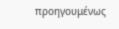προηγουμένως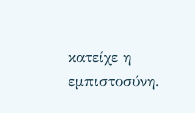κατείχε η εμπιστοσύνη.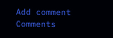Add comment
Comments